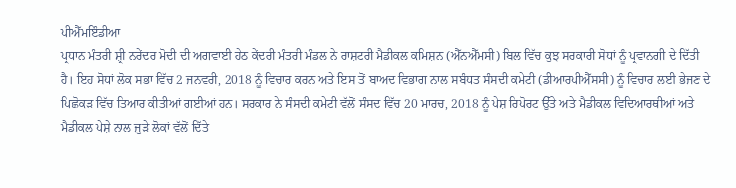ਪੀਐੱਮਇੰਡੀਆ
ਪ੍ਰਧਾਨ ਮੰਤਰੀ ਸ਼੍ਰੀ ਨਰੇਂਦਰ ਮੋਦੀ ਦੀ ਅਗਵਾਈ ਹੇਠ ਕੇਂਦਰੀ ਮੰਤਰੀ ਮੰਡਲ ਨੇ ਰਾਸ਼ਟਰੀ ਮੈਡੀਕਲ ਕਮਿਸ਼ਨ (ਐੱਨਐੱਮਸੀ) ਬਿਲ ਵਿੱਚ ਕੁਝ ਸਰਕਾਰੀ ਸੋਧਾਂ ਨੂੰ ਪ੍ਰਵਾਨਗੀ ਦੇ ਦਿੱਤੀ ਹੈ। ਇਹ ਸੋਧਾਂ ਲੋਕ ਸਭਾ ਵਿੱਚ 2 ਜਨਵਰੀ, 2018 ਨੂੰ ਵਿਚਾਰ ਕਰਨ ਅਤੇ ਇਸ ਤੋਂ ਬਾਅਦ ਵਿਭਾਗ ਨਾਲ ਸਬੰਧਤ ਸੰਸਦੀ ਕਮੇਟੀ (ਡੀਆਰਪੀਐੱਸਸੀ) ਨੂੰ ਵਿਚਾਰ ਲਈ ਭੇਜਣ ਦੇ ਪਿਛੋਕੜ ਵਿੱਚ ਤਿਆਰ ਕੀਤੀਆਂ ਗਈਆਂ ਹਨ। ਸਰਕਾਰ ਨੇ ਸੰਸਦੀ ਕਮੇਟੀ ਵੱਲੋਂ ਸੰਸਦ ਵਿੱਚ 20 ਮਾਰਚ, 2018 ਨੂੰ ਪੇਸ਼ ਰਿਪੋਰਟ ਉੱਤੇ ਅਤੇ ਮੈਡੀਕਲ ਵਿਦਿਆਰਥੀਆਂ ਅਤੇ ਮੈਡੀਕਲ ਪੇਸ਼ੇ ਨਾਲ ਜੁੜੇ ਲੋਕਾਂ ਵੱਲੋਂ ਦਿੱਤੇ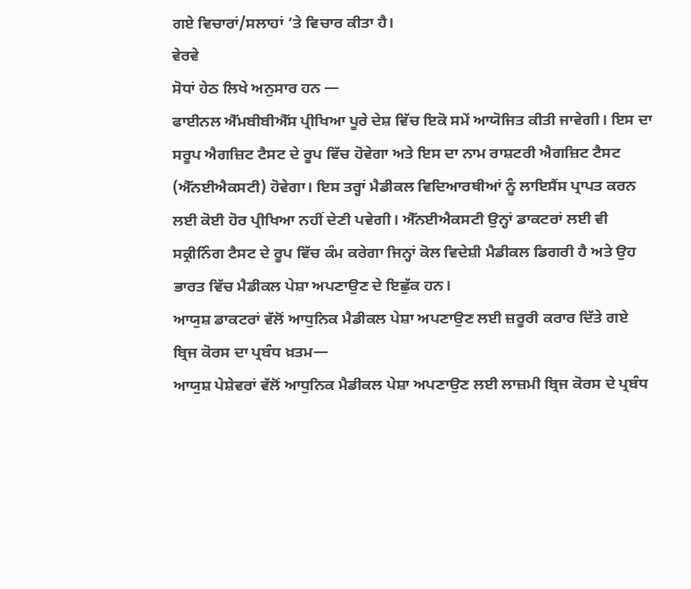ਗਏ ਵਿਚਾਰਾਂ/ਸਲਾਹਾਂ ’ਤੇ ਵਿਚਾਰ ਕੀਤਾ ਹੈ।
ਵੇਰਵੇ
ਸੋਧਾਂ ਹੇਠ ਲਿਖੇ ਅਨੁਸਾਰ ਹਨ —
ਫਾਈਨਲ ਐੱਮਬੀਬੀਐੱਸ ਪ੍ਰੀਖਿਆ ਪੂਰੇ ਦੇਸ਼ ਵਿੱਚ ਇਕੋ ਸਮੇਂ ਆਯੋਜਿਤ ਕੀਤੀ ਜਾਵੇਗੀ। ਇਸ ਦਾ ਸਰੂਪ ਐਗਜ਼ਿਟ ਟੈਸਟ ਦੇ ਰੂਪ ਵਿੱਚ ਹੋਵੇਗਾ ਅਤੇ ਇਸ ਦਾ ਨਾਮ ਰਾਸ਼ਟਰੀ ਐਗਜ਼ਿਟ ਟੈਸਟ (ਐੱਨਈਐਕਸਟੀ) ਹੋਵੇਗਾ। ਇਸ ਤਰ੍ਹਾਂ ਮੈਡੀਕਲ ਵਿਦਿਆਰਥੀਆਂ ਨੂੰ ਲਾਇਸੈਂਸ ਪ੍ਰਾਪਤ ਕਰਨ ਲਈ ਕੋਈ ਹੋਰ ਪ੍ਰੀਖਿਆ ਨਹੀਂ ਦੇਣੀ ਪਵੇਗੀ। ਐੱਨਈਐਕਸਟੀ ਉਨ੍ਹਾਂ ਡਾਕਟਰਾਂ ਲਈ ਵੀ ਸਕ੍ਰੀਨਿੰਗ ਟੈਸਟ ਦੇ ਰੂਪ ਵਿੱਚ ਕੰਮ ਕਰੇਗਾ ਜਿਨ੍ਹਾਂ ਕੋਲ ਵਿਦੇਸ਼ੀ ਮੈਡੀਕਲ ਡਿਗਰੀ ਹੈ ਅਤੇ ਉਹ ਭਾਰਤ ਵਿੱਚ ਮੈਡੀਕਲ ਪੇਸ਼ਾ ਅਪਣਾਉਣ ਦੇ ਇਛੁੱਕ ਹਨ।
ਆਯੁਸ਼ ਡਾਕਟਰਾਂ ਵੱਲੋਂ ਆਧੁਨਿਕ ਮੈਡੀਕਲ ਪੇਸ਼ਾ ਅਪਣਾਉਣ ਲਈ ਜ਼ਰੂਰੀ ਕਰਾਰ ਦਿੱਤੇ ਗਏ ਬ੍ਰਿਜ ਕੋਰਸ ਦਾ ਪ੍ਰਬੰਧ ਖ਼ਤਮ—
ਆਯੁਸ਼ ਪੇਸ਼ੇਵਰਾਂ ਵੱਲੋਂ ਆਧੁਨਿਕ ਮੈਡੀਕਲ ਪੇਸ਼ਾ ਅਪਣਾਉਣ ਲਈ ਲਾਜ਼ਮੀ ਬ੍ਰਿਜ ਕੋਰਸ ਦੇ ਪ੍ਰਬੰਧ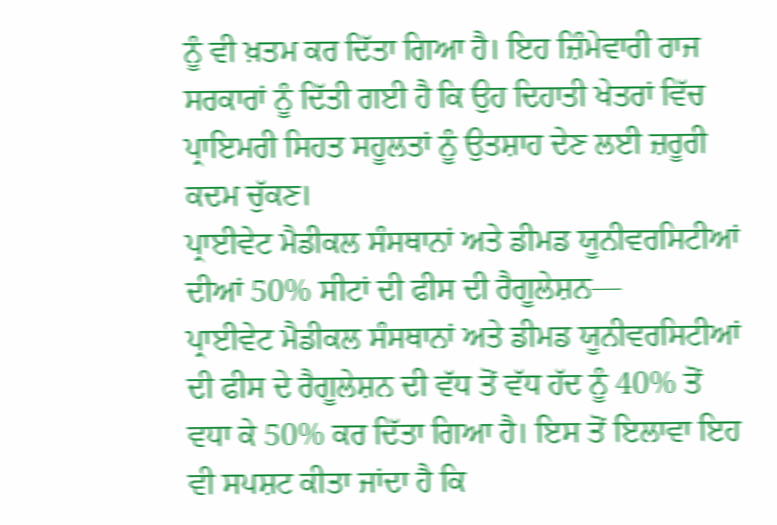ਨੂੰ ਵੀ ਖ਼ਤਮ ਕਰ ਦਿੱਤਾ ਗਿਆ ਹੈ। ਇਹ ਜ਼ਿੰਮੇਵਾਰੀ ਰਾਜ ਸਰਕਾਰਾਂ ਨੂੰ ਦਿੱਤੀ ਗਈ ਹੈ ਕਿ ਉਹ ਦਿਹਾਤੀ ਖੇਤਰਾਂ ਵਿੱਚ ਪ੍ਰਾਇਮਰੀ ਸਿਹਤ ਸਹੂਲਤਾਂ ਨੂੰ ਉਤਸ਼ਾਹ ਦੇਣ ਲਈ ਜ਼ਰੂਰੀ ਕਦਮ ਚੁੱਕਣ।
ਪ੍ਰਾਈਵੇਟ ਮੈਡੀਕਲ ਸੰਸਥਾਨਾਂ ਅਤੇ ਡੀਮਡ ਯੂਨੀਵਰਸਿਟੀਆਂ ਦੀਆਂ 50% ਸੀਟਾਂ ਦੀ ਫੀਸ ਦੀ ਰੈਗੂਲੇਸ਼ਨ—
ਪ੍ਰਾਈਵੇਟ ਮੈਡੀਕਲ ਸੰਸਥਾਨਾਂ ਅਤੇ ਡੀਮਡ ਯੂਨੀਵਰਸਿਟੀਆਂ ਦੀ ਫੀਸ ਦੇ ਰੈਗੂਲੇਸ਼ਨ ਦੀ ਵੱਧ ਤੋਂ ਵੱਧ ਹੱਦ ਨੂੰ 40% ਤੋਂ ਵਧਾ ਕੇ 50% ਕਰ ਦਿੱਤਾ ਗਿਆ ਹੈ। ਇਸ ਤੋਂ ਇਲਾਵਾ ਇਹ ਵੀ ਸਪਸ਼ਟ ਕੀਤਾ ਜਾਂਦਾ ਹੈ ਕਿ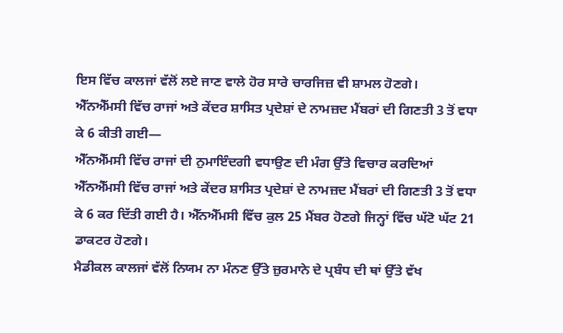ਇਸ ਵਿੱਚ ਕਾਲਜਾਂ ਵੱਲੋਂ ਲਏ ਜਾਣ ਵਾਲੇ ਹੋਰ ਸਾਰੇ ਚਾਰਜਿਜ਼ ਵੀ ਸ਼ਾਮਲ ਹੋਣਗੇ।
ਐੱਨਐੱਮਸੀ ਵਿੱਚ ਰਾਜਾਂ ਅਤੇ ਕੇਂਦਰ ਸ਼ਾਸਿਤ ਪ੍ਰਦੇਸ਼ਾਂ ਦੇ ਨਾਮਜ਼ਦ ਮੈਂਬਰਾਂ ਦੀ ਗਿਣਤੀ 3 ਤੋਂ ਵਧਾ ਕੇ 6 ਕੀਤੀ ਗਈ—
ਐੱਨਐੱਮਸੀ ਵਿੱਚ ਰਾਜਾਂ ਦੀ ਨੁਮਾਇੰਦਗੀ ਵਧਾਉਣ ਦੀ ਮੰਗ ਉੱਤੇ ਵਿਚਾਰ ਕਰਦਿਆਂ ਐੱਨਐੱਮਸੀ ਵਿੱਚ ਰਾਜਾਂ ਅਤੇ ਕੇਂਦਰ ਸ਼ਾਸਿਤ ਪ੍ਰਦੇਸ਼ਾਂ ਦੇ ਨਾਮਜ਼ਦ ਮੈਂਬਰਾਂ ਦੀ ਗਿਣਤੀ 3 ਤੋਂ ਵਧਾ ਕੇ 6 ਕਰ ਦਿੱਤੀ ਗਈ ਹੈ। ਐੱਨਐੱਮਸੀ ਵਿੱਚ ਕੁਲ 25 ਮੈਂਬਰ ਹੋਣਗੇ ਜਿਨ੍ਹਾਂ ਵਿੱਚ ਘੱਟੋ ਘੱਟ 21 ਡਾਕਟਰ ਹੋਣਗੇ।
ਮੈਡੀਕਲ ਕਾਲਜਾਂ ਵੱਲੋਂ ਨਿਯਮ ਨਾ ਮੰਨਣ ਉੱਤੇ ਜ਼ੁਰਮਾਨੇ ਦੇ ਪ੍ਰਬੰਧ ਦੀ ਥਾਂ ਉੱਤੇ ਵੱਖ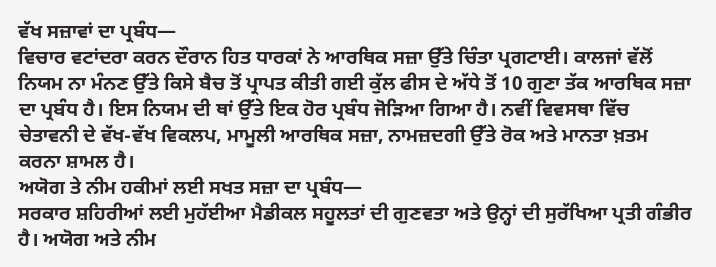ਵੱਖ ਸਜ਼ਾਵਾਂ ਦਾ ਪ੍ਰਬੰਧ—
ਵਿਚਾਰ ਵਟਾਂਦਰਾ ਕਰਨ ਦੌਰਾਨ ਹਿਤ ਧਾਰਕਾਂ ਨੇ ਆਰਥਿਕ ਸਜ਼ਾ ਉੱਤੇ ਚਿੰਤਾ ਪ੍ਰਗਟਾਈ। ਕਾਲਜਾਂ ਵੱਲੋਂ ਨਿਯਮ ਨਾ ਮੰਨਣ ਉੱਤੇ ਕਿਸੇ ਬੈਚ ਤੋਂ ਪ੍ਰਾਪਤ ਕੀਤੀ ਗਈ ਕੁੱਲ ਫੀਸ ਦੇ ਅੱਧੇ ਤੋਂ 10 ਗੁਣਾ ਤੱਕ ਆਰਥਿਕ ਸਜ਼ਾ ਦਾ ਪ੍ਰਬੰਧ ਹੈ। ਇਸ ਨਿਯਮ ਦੀ ਥਾਂ ਉੱਤੇ ਇਕ ਹੋਰ ਪ੍ਰਬੰਧ ਜੋੜਿਆ ਗਿਆ ਹੈ। ਨਵੀਂ ਵਿਵਸਥਾ ਵਿੱਚ ਚੇਤਾਵਨੀ ਦੇ ਵੱਖ-ਵੱਖ ਵਿਕਲਪ, ਮਾਮੂਲੀ ਆਰਥਿਕ ਸਜ਼ਾ, ਨਾਮਜ਼ਦਗੀ ਉੱਤੇ ਰੋਕ ਅਤੇ ਮਾਨਤਾ ਖ਼ਤਮ ਕਰਨਾ ਸ਼ਾਮਲ ਹੈ।
ਅਯੋਗ ਤੇ ਨੀਮ ਹਕੀਮਾਂ ਲਈ ਸਖਤ ਸਜ਼ਾ ਦਾ ਪ੍ਰਬੰਧ—
ਸਰਕਾਰ ਸ਼ਹਿਰੀਆਂ ਲਈ ਮੁਹੱਈਆ ਮੈਡੀਕਲ ਸਹੂਲਤਾਂ ਦੀ ਗੁਣਵਤਾ ਅਤੇ ਉਨ੍ਹਾਂ ਦੀ ਸੁਰੱਖਿਆ ਪ੍ਰਤੀ ਗੰਭੀਰ ਹੈ। ਅਯੋਗ ਅਤੇ ਨੀਮ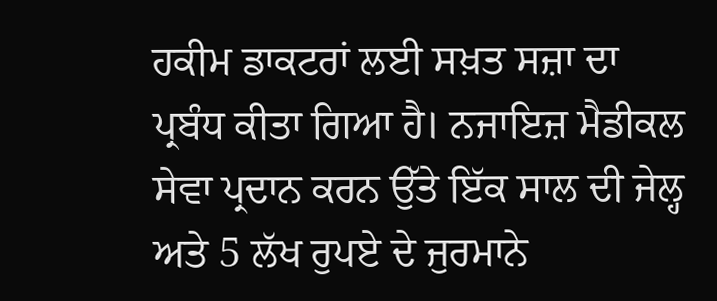ਹਕੀਮ ਡਾਕਟਰਾਂ ਲਈ ਸਖ਼ਤ ਸਜ਼ਾ ਦਾ ਪ੍ਰਬੰਧ ਕੀਤਾ ਗਿਆ ਹੈ। ਨਜਾਇਜ਼ ਮੈਡੀਕਲ ਸੇਵਾ ਪ੍ਰਦਾਨ ਕਰਨ ਉੱਤੇ ਇੱਕ ਸਾਲ ਦੀ ਜੇਲ੍ਹ ਅਤੇ 5 ਲੱਖ ਰੁਪਏ ਦੇ ਜੁਰਮਾਨੇ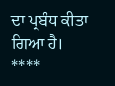ਦਾ ਪ੍ਰਬੰਧ ਕੀਤਾ ਗਿਆ ਹੈ।
****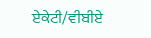ਏਕੇਟੀ/ਵੀਬੀਏ